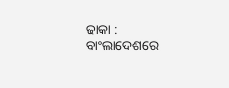ଢାକା : ବାଂଲାଦେଶରେ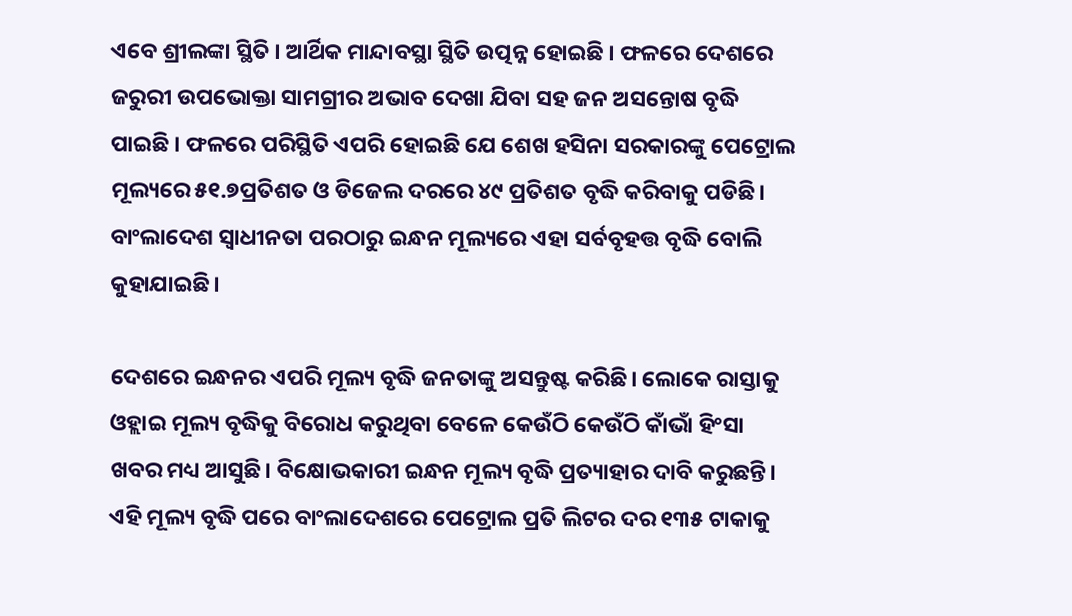ଏବେ ଶ୍ରୀଲଙ୍କା ସ୍ଥିତି । ଆର୍ଥିକ ମାନ୍ଦାବସ୍ଥା ସ୍ଥିତି ଉତ୍ପନ୍ନ ହୋଇଛି । ଫଳରେ ଦେଶରେ ଜରୁରୀ ଉପଭୋକ୍ତା ସାମଗ୍ରୀର ଅଭାବ ଦେଖା ଯିବା ସହ ଜନ ଅସନ୍ତୋଷ ବୃଦ୍ଧି ପାଇଛି । ଫଳରେ ପରିସ୍ଥିତି ଏପରି ହୋଇଛି ଯେ ଶେଖ ହସିନା ସରକାରଙ୍କୁ ପେଟ୍ରୋଲ ମୂଲ୍ୟରେ ୫୧.୭ପ୍ରତିଶତ ଓ ଡିଜେଲ ଦରରେ ୪୯ ପ୍ରତିଶତ ବୃଦ୍ଧି କରିବାକୁ ପଡିଛି। ବାଂଲାଦେଶ ସ୍ୱାଧୀନତା ପରଠାରୁ ଇନ୍ଧନ ମୂଲ୍ୟରେ ଏହା ସର୍ବବୃହତ୍ତ ବୃଦ୍ଧି ବୋଲି କୁହାଯାଇଛି।

ଦେଶରେ ଇନ୍ଧନର ଏପରି ମୂଲ୍ୟ ବୃଦ୍ଧି ଜନତାଙ୍କୁ ଅସନ୍ତୁଷ୍ଟ କରିଛି। ଲୋକେ ରାସ୍ତାକୁ ଓହ୍ଲାଇ ମୂଲ୍ୟ ବୃଦ୍ଧିକୁ ବିରୋଧ କରୁଥିବା ବେଳେ କେଉଁଠି କେଉଁଠି କାଁଭାଁ ହିଂସା ଖବର ମଧ୍ୟ ଆସୁଛି। ବିକ୍ଷୋଭକାରୀ ଇନ୍ଧନ ମୂଲ୍ୟ ବୃଦ୍ଧି ପ୍ରତ୍ୟାହାର ଦାବି କରୁଛନ୍ତି। ଏହି ମୂଲ୍ୟ ବୃଦ୍ଧି ପରେ ବାଂଲାଦେଶରେ ପେଟ୍ରୋଲ ପ୍ରତି ଲିଟର ଦର ୧୩୫ ଟାକାକୁ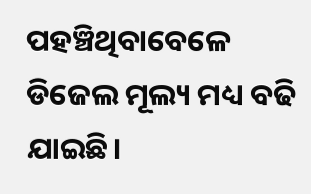ପହଞ୍ଚିଥିବାବେଳେ ଡିଜେଲ ମୂଲ୍ୟ ମଧ୍ୟ ବଢି ଯାଇଛି।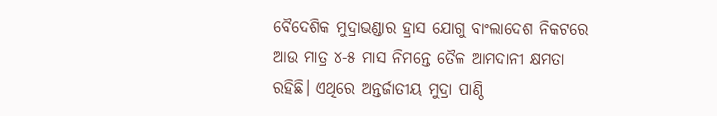ବୈଦେଶିକ ମୁଦ୍ରାଭଣ୍ଡାର ହ୍ରାସ ଯୋଗୁ ବାଂଲାଦେଶ ନିକଟରେ ଆଉ ମାତ୍ର ୪-୫ ମାସ ନିମନ୍ତେ ତୈଳ ଆମଦାନୀ କ୍ଷମତା ରହିଛି। ଏଥିରେ ଅନ୍ତର୍ଜାତୀୟ ମୁଦ୍ରା ପାଣ୍ଠି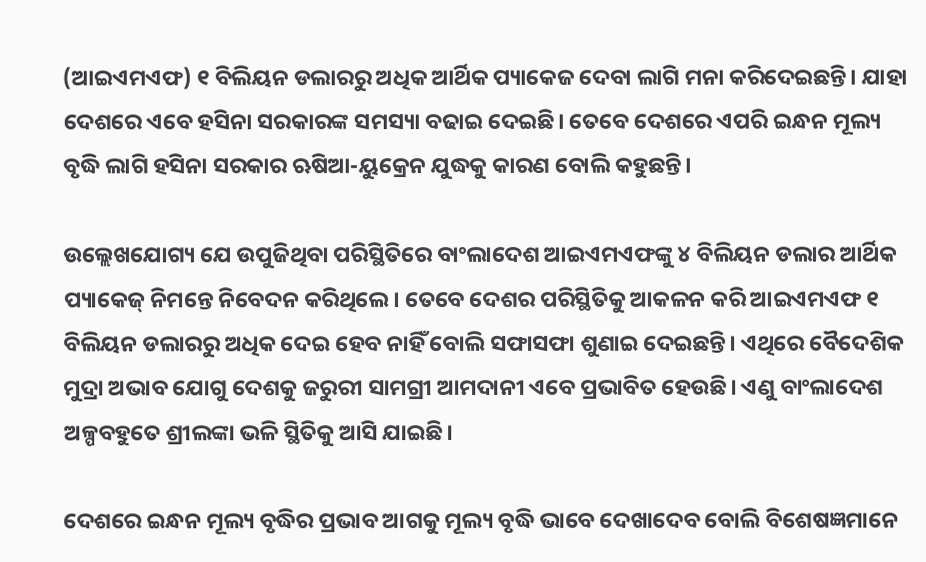(ଆଇଏମଏଫ) ୧ ବିଲିୟନ ଡଲାରରୁ ଅଧିକ ଆର୍ଥିକ ପ୍ୟାକେଜ ଦେବା ଲାଗି ମନା କରିଦେଇଛନ୍ତି। ଯାହା ଦେଶରେ ଏବେ ହସିନା ସରକାରଙ୍କ ସମସ୍ୟା ବଢାଇ ଦେଇଛି। ତେବେ ଦେଶରେ ଏପରି ଇନ୍ଧନ ମୂଲ୍ୟ ବୃଦ୍ଧି ଲାଗି ହସିନା ସରକାର ଋଷିଆ-ୟୁକ୍ରେନ ଯୁଦ୍ଧକୁ କାରଣ ବୋଲି କହୁଛନ୍ତି।

ଉଲ୍ଲେଖଯୋଗ୍ୟ ଯେ ଉପୁଜିଥିବା ପରିସ୍ଥିତିରେ ବାଂଲାଦେଶ ଆଇଏମଏଫଙ୍କୁ ୪ ବିଲିୟନ ଡଲାର ଆର୍ଥିକ ପ୍ୟାକେଜ୍ ନିମନ୍ତେ ନିବେଦନ କରିଥିଲେ। ତେବେ ଦେଶର ପରିସ୍ଥିତିକୁ ଆକଳନ କରି ଆଇଏମଏଫ ୧ ବିଲିୟନ ଡଲାରରୁ ଅଧିକ ଦେଇ ହେବ ନାହିଁ ବୋଲି ସଫାସଫା ଶୁଣାଇ ଦେଇଛନ୍ତି। ଏଥିରେ ବୈଦେଶିକ ମୁଦ୍ରା ଅଭାବ ଯୋଗୁ ଦେଶକୁ ଜରୁରୀ ସାମଗ୍ରୀ ଆମଦାନୀ ଏବେ ପ୍ରଭାବିତ ହେଉଛି। ଏଣୁ ବାଂଲାଦେଶ ଅଳ୍ପବହୁତେ ଶ୍ରୀଲଙ୍କା ଭଳି ସ୍ଥିତିକୁ ଆସି ଯାଇଛି।

ଦେଶରେ ଇନ୍ଧନ ମୂଲ୍ୟ ବୃଦ୍ଧିର ପ୍ରଭାବ ଆଗକୁ ମୂଲ୍ୟ ବୃଦ୍ଧି ଭାବେ ଦେଖାଦେବ ବୋଲି ବିଶେଷଜ୍ଞମାନେ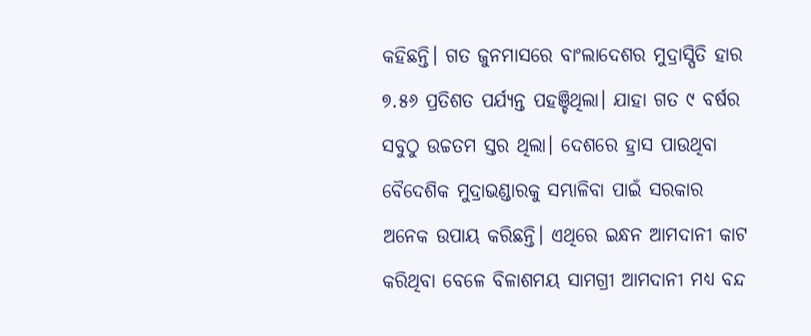କହିଛନ୍ତି। ଗତ ଜୁନମାସରେ ବାଂଲାଦେଶର ମୁଦ୍ରାସ୍ପିତି ହାର ୭.୫୬ ପ୍ରତିଶତ ପର୍ଯ୍ୟନ୍ତ ପହଞ୍ଚିଥିଲା। ଯାହା ଗତ ୯ ବର୍ଷର ସବୁଠୁ ଉଚ୍ଚତମ ସ୍ତର ଥିଲା। ଦେଶରେ ହ୍ରାସ ପାଉଥିବା ବୈଦେଶିକ ମୁଦ୍ରାଭଣ୍ଡାରକୁ ସମ୍ଭାଳିବା ପାଇଁ ସରକାର ଅନେକ ଉପାୟ କରିଛନ୍ତି। ଏଥିରେ ଇନ୍ଧନ ଆମଦାନୀ କାଟ କରିଥିବା ବେଳେ ବିଳାଶମୟ ସାମଗ୍ରୀ ଆମଦାନୀ ମଧ୍ୟ ବନ୍ଦ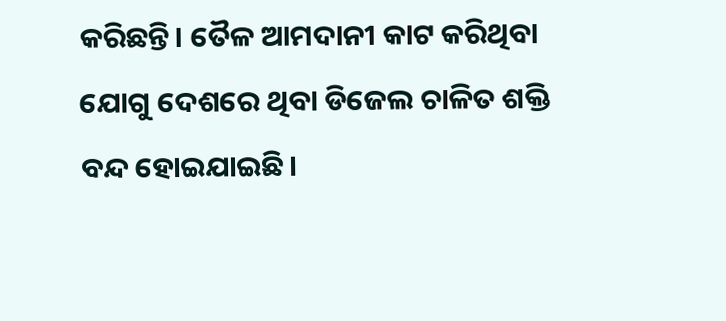କରିଛନ୍ତି। ତୈଳ ଆମଦାନୀ କାଟ କରିଥିବା ଯୋଗୁ ଦେଶରେ ଥିବା ଡିଜେଲ ଚାଳିତ ଶକ୍ତି ବନ୍ଦ ହୋଇଯାଇଛି।